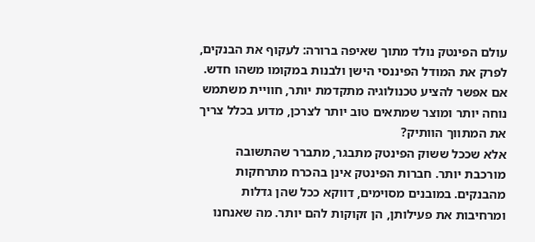עולם הפינטק נולד מתוך שאיפה ברורה: לעקוף את הבנקים, לפרק את המודל הפיננסי הישן ולבנות במקומו משהו חדש. אם אפשר להציע טכנולוגיה מתקדמת יותר, חוויית משתמש נוחה יותר ומוצר שמתאים טוב יותר לצרכן, מדוע בכלל צריך את המתווך הוותיק?
אלא שככל ששוק הפינטק מתבגר, מתברר שהתשובה מורכבת יותר. חברות הפינטק אינן בהכרח מתרחקות מהבנקים. במובנים מסוימים, דווקא ככל שהן גדלות ומרחיבות את פעילותן, הן זקוקות להם יותר. מה שאנחנו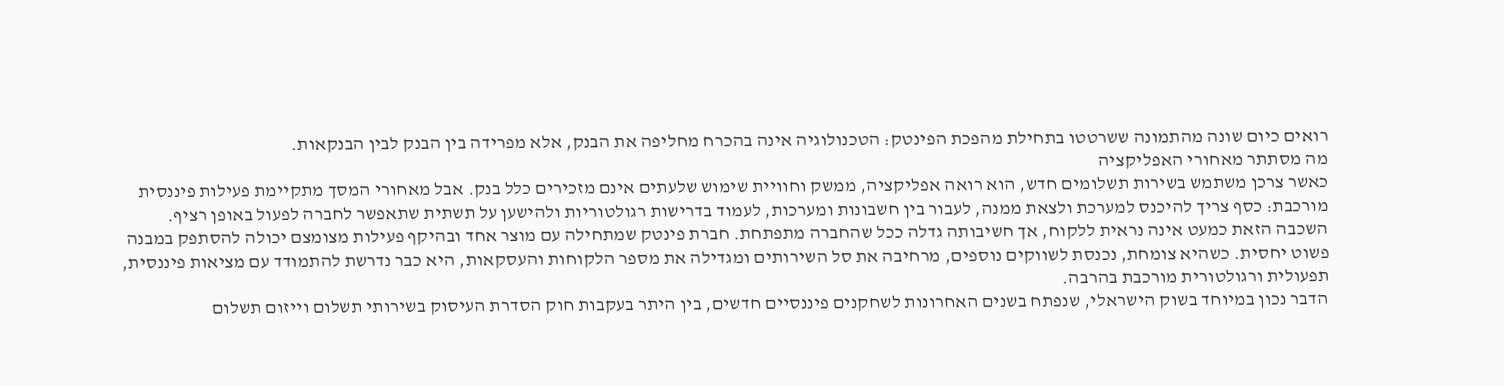רואים כיום שונה מהתמונה ששרטטו בתחילת מהפכת הפינטק: הטכנולוגיה אינה בהכרח מחליפה את הבנק, אלא מפרידה בין הבנק לבין הבנקאות.
מה מסתתר מאחורי האפליקציה
כאשר צרכן משתמש בשירות תשלומים חדש, הוא רואה אפליקציה, ממשק וחוויית שימוש שלעתים אינם מזכירים כלל בנק. אבל מאחורי המסך מתקיימת פעילות פיננסית מורכבת: כסף צריך להיכנס למערכת ולצאת ממנה, לעבור בין חשבונות ומערכות, לעמוד בדרישות רגולטוריות ולהישען על תשתית שתאפשר לחברה לפעול באופן רציף.
השכבה הזאת כמעט אינה נראית ללקוח, אך חשיבותה גדלה ככל שהחברה מתפתחת. חברת פינטק שמתחילה עם מוצר אחד ובהיקף פעילות מצומצם יכולה להסתפק במבנה פשוט יחסית. כשהיא צומחת, נכנסת לשווקים נוספים, מרחיבה את סל השירותים ומגדילה את מספר הלקוחות והעסקאות, היא כבר נדרשת להתמודד עם מציאות פיננסית, תפעולית ורגולטורית מורכבת בהרבה.
הדבר נכון במיוחד בשוק הישראלי, שנפתח בשנים האחרונות לשחקנים פיננסיים חדשים, בין היתר בעקבות חוק הסדרת העיסוק בשירותי תשלום וייזום תשלום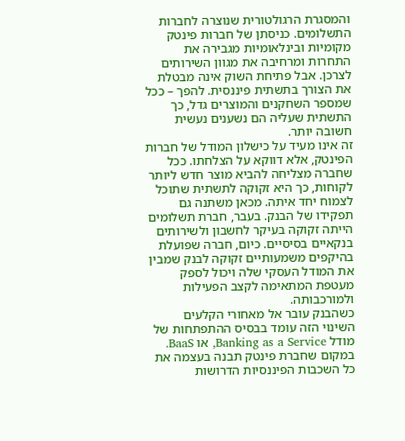והמסגרת הרגולטורית שנוצרה לחברות התשלומים. כניסתן של חברות פינטק מקומיות ובינלאומיות מגבירה את התחרות ומרחיבה את מגוון השירותים לצרכן. אבל פתיחת השוק אינה מבטלת את הצורך בתשתית פיננסית. להפך – ככל שמספר השחקנים והמוצרים גדל, כך התשתית שעליה הם נשענים נעשית חשובה יותר.
זה אינו מעיד על כישלון המודל של חברות הפינטק, אלא דווקא על הצלחתו. ככל שחברה מצליחה להביא מוצר חדש ליותר לקוחות, כך היא זקוקה לתשתית שתוכל לצמוח יחד איתה. מכאן משתנה גם תפקידו של הבנק. בעבר, חברת תשלומים הייתה זקוקה בעיקר לחשבון ולשירותים בנקאיים בסיסיים. כיום, חברה שפועלת בהיקפים משמעותיים זקוקה לבנק שמבין את המודל העסקי שלה ויכול לספק מעטפת המתאימה לקצב הפעילות ולמורכבותה.
כשהבנק עובר אל מאחורי הקלעים
השינוי הזה עומד בבסיס ההתפתחות של מודל Banking as a Service, או BaaS. במקום שחברת פינטק תבנה בעצמה את כל השכבות הפיננסיות הדרושות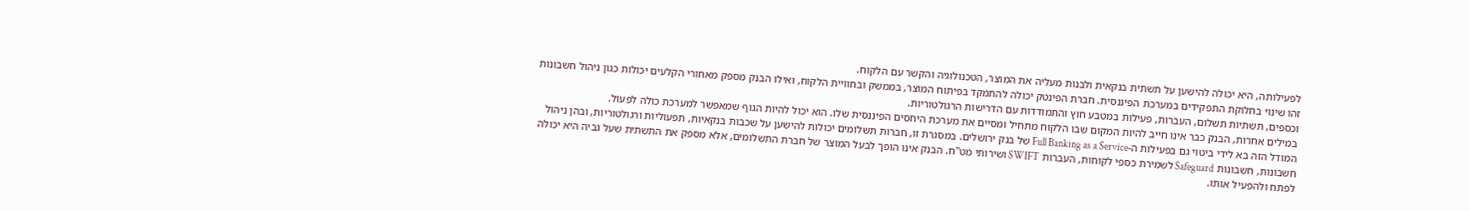לפעילותה, היא יכולה להישען על תשתית בנקאית ולבנות מעליה את המוצר, הטכנולוגיה והקשר עם הלקוח.
זהו שינוי בחלוקת התפקידים במערכת הפיננסית. חברת הפינטק יכולה להתמקד בפיתוח המוצר, בממשק ובחוויית הלקוח, ואילו הבנק מספק מאחורי הקלעים יכולות כגון ניהול חשבונות וכספים, תשתיות תשלום, העברות, פעילות במטבע חוץ והתמודדות עם הדרישות הרגולטוריות.
במילים אחרות, הבנק כבר אינו חייב להיות המקום שבו הלקוח מתחיל ומסיים את מערכת היחסים הפיננסית שלו. הוא יכול להיות הגוף שמאפשר למערכת כולה לפעול.
המודל הזה בא לידי ביטוי גם בפעילות ה-Full Banking as a Service של בנק ירושלים. במסגרת זו, חברות תשלומים יכולות להישען על שכבות בנקאיות, תפעוליות ורגולטוריות, ובהן ניהול חשבונות, חשבונות Safeguard לשמירת כספי לקוחות, העברות SWIFT ושירותי מט"ח. הבנק אינו הופך לבעל המוצר של חברת התשלומים, אלא מספק את התשתית שעל גביה היא יכולה לפתח ולהפעיל אותו.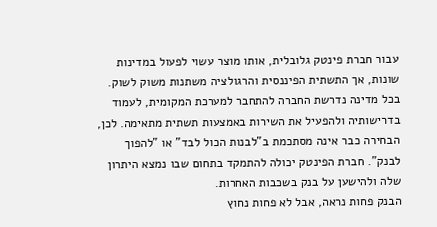עבור חברת פינטק גלובלית, אותו מוצר עשוי לפעול במדינות שונות, אך התשתית הפיננסית והרגולציה משתנות משוק לשוק. בכל מדינה נדרשת החברה להתחבר למערכת המקומית, לעמוד בדרישותיה ולהפעיל את השירות באמצעות תשתית מתאימה. לכן, הבחירה כבר אינה מסתכמת ב"לבנות הכול לבד" או "להפוך לבנק". חברת הפינטק יכולה להתמקד בתחום שבו נמצא היתרון שלה ולהישען על בנק בשכבות האחרות.
הבנק פחות נראה, אבל לא פחות נחוץ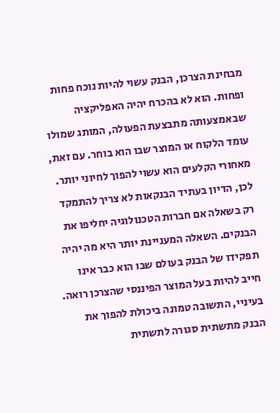מבחינת הצרכן, הבנק עשוי להיות נוכח פחות ופחות. הוא לא בהכרח יהיה האפליקציה שבאמצעותה מתבצעת הפעולה, המותג שמולו עומד הלקוח או המוצר שבו הוא בוחר. עם זאת, מאחורי הקלעים הוא עשוי להפוך לחיוני יותר.
לכן, הדיון בעתיד הבנקאות לא צריך להתמקד רק בשאלה אם חברות הטכנולוגיה יחליפו את הבנקים. השאלה המעניינת יותר היא מה יהיה תפקידו של הבנק בעולם שבו הוא כבר אינו חייב להיות בעל המוצר הפיננסי שהצרכן רואה.
בעיניי, התשובה טמונה ביכולת להפוך את הבנק מתשתית סגורה לתשתית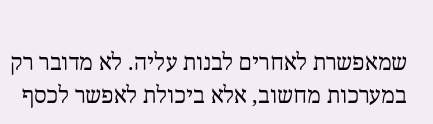שמאפשרת לאחרים לבנות עליה. לא מדובר רק במערכות מחשוב, אלא ביכולת לאפשר לכסף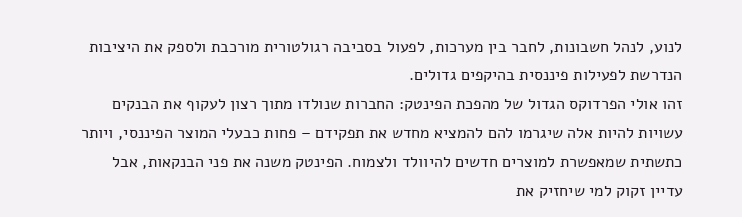לנוע, לנהל חשבונות, לחבר בין מערכות, לפעול בסביבה רגולטורית מורכבת ולספק את היציבות הנדרשת לפעילות פיננסית בהיקפים גדולים.
זהו אולי הפרדוקס הגדול של מהפכת הפינטק: החברות שנולדו מתוך רצון לעקוף את הבנקים עשויות להיות אלה שיגרמו להם להמציא מחדש את תפקידם – פחות כבעלי המוצר הפיננסי, ויותר כתשתית שמאפשרת למוצרים חדשים להיוולד ולצמוח. הפינטק משנה את פני הבנקאות, אבל עדיין זקוק למי שיחזיק את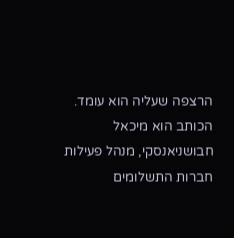הרצפה שעליה הוא עומד.
הכותב הוא מיכאל חבושניאנסקי, מנהל פעילות חברות התשלומים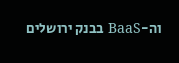וה-BaaS בבנק ירושלים